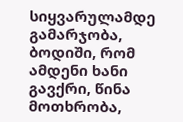სიყვარულამდე
გამარჯობა, ბოდიში, რომ ამდენი ხანი გავქრი, წინა მოთხრობა,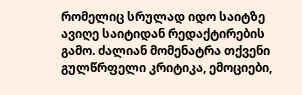რომელიც სრულად იდო საიტზე ავიღე საიტიდან რედაქტირების გამო. ძალიან მომენატრა თქვენი გულწრფელი კრიტიკა, ემოციები,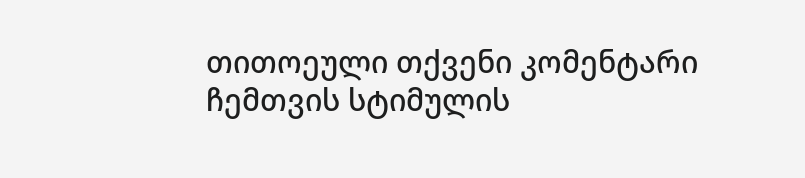თითოეული თქვენი კომენტარი ჩემთვის სტიმულის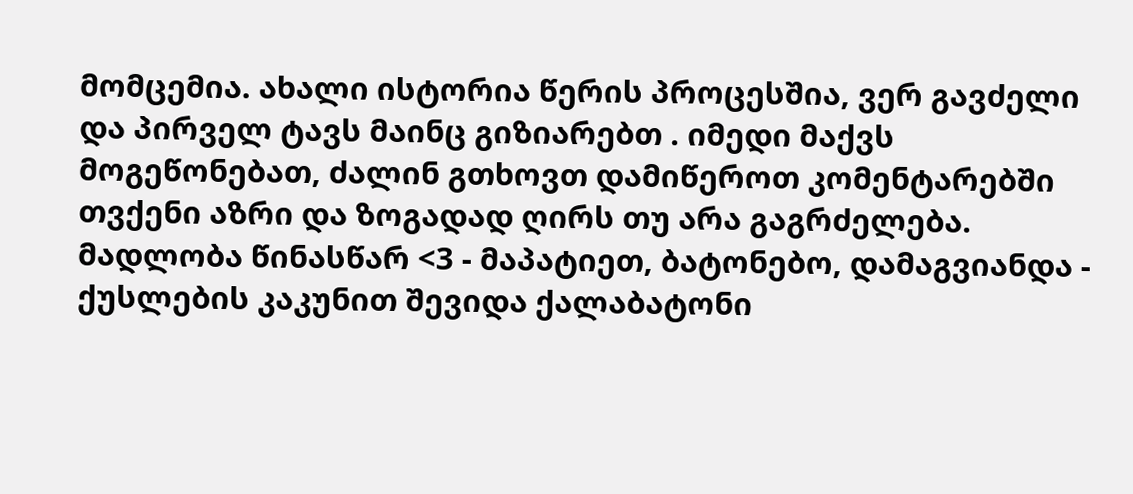მომცემია. ახალი ისტორია წერის პროცესშია, ვერ გავძელი და პირველ ტავს მაინც გიზიარებთ . იმედი მაქვს მოგეწონებათ, ძალინ გთხოვთ დამიწეროთ კომენტარებში თვქენი აზრი და ზოგადად ღირს თუ არა გაგრძელება. მადლობა წინასწარ <3 - მაპატიეთ, ბატონებო, დამაგვიანდა - ქუსლების კაკუნით შევიდა ქალაბატონი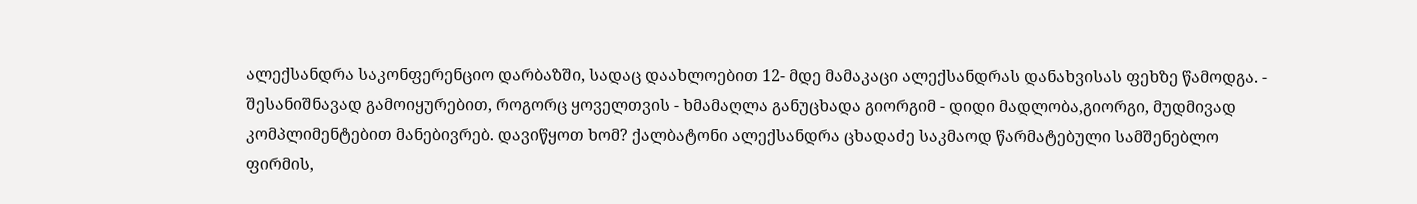ალექსანდრა საკონფერენციო დარბაზში, სადაც დაახლოებით 12- მდე მამაკაცი ალექსანდრას დანახვისას ფეხზე წამოდგა. - შესანიშნავად გამოიყურებით, როგორც ყოველთვის - ხმამაღლა განუცხადა გიორგიმ - დიდი მადლობა,გიორგი, მუდმივად კომპლიმენტებით მანებივრებ. დავიწყოთ ხომ? ქალბატონი ალექსანდრა ცხადაძე საკმაოდ წარმატებული სამშენებლო ფირმის,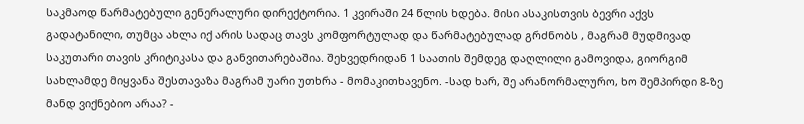საკმაოდ წარმატებული გენერალური დირექტორია. 1 კვირაში 24 წლის ხდება. მისი ასაკისთვის ბევრი აქვს გადატანილი, თუმცა ახლა იქ არის სადაც თავს კომფორტულად და წარმატებულად გრძნობს , მაგრამ მუდმივად საკუთარი თავის კრიტიკასა და განვითარებაშია. შეხვედრიდან 1 საათის შემდეგ დაღლილი გამოვიდა, გიორგიმ სახლამდე მიყვანა შესთავაზა მაგრამ უარი უთხრა - მომაკითხავენო. -სად ხარ, შე არანორმალურო, ხო შემპირდი 8-ზე მანდ ვიქნებიო არაა? -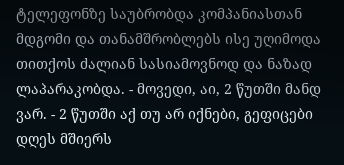ტელეფონზე საუბრობდა კომპანიასთან მდგომი და თანამშრობლებს ისე უღიმოდა თითქოს ძალიან სასიამოვნოდ და ნაზად ლაპარაკობდა. - მოვედი, აი, 2 წუთში მანდ ვარ. - 2 წუთში აქ თუ არ იქნები, გეფიცები დღეს მშიერს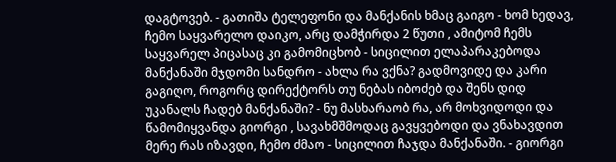დაგტოვებ. - გათიშა ტელეფონი და მანქანის ხმაც გაიგო - ხომ ხედავ, ჩემო საყვარელო დაიკო, არც დამჭირდა 2 წუთი , ამიტომ ჩემს საყვარელ პიცასაც კი გამომიცხობ - სიცილით ელაპარაკებოდა მანქანაში მჯდომი სანდრო - ახლა რა ვქნა? გადმოვიდე და კარი გაგიღო, როგორც დირექტორს თუ ნებას იბოძებ და შენს დიდ უკანალს ჩადებ მანქანაში? - ნუ მასხარაობ რა, არ მოხვიდოდი და წამომიყვანდა გიორგი , სავახმშმოდაც გავყვებოდი და ვნახავდით მერე რას იზავდი, ჩემო ძმაო - სიცილით ჩაჯდა მანქანაში. - გიორგი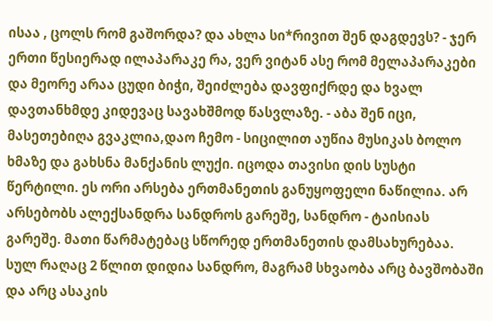ისაა , ცოლს რომ გაშორდა? და ახლა სი*რივით შენ დაგდევს? - ჯერ ერთი წესიერად ილაპარაკე რა, ვერ ვიტან ასე რომ მელაპარაკები და მეორე არაა ცუდი ბიჭი, შეიძლება დავფიქრდე და ხვალ დავთანხმდე კიდევაც სავახშმოდ წასვლაზე. - აბა შენ იცი, მასეთებიღა გვაკლია,დაო ჩემო - სიცილით აუწია მუსიკას ბოლო ხმაზე და გახსნა მანქანის ლუქი. იცოდა თავისი დის სუსტი წერტილი. ეს ორი არსება ერთმანეთის განუყოფელი ნაწილია. არ არსებობს ალექსანდრა სანდროს გარეშე, სანდრო - ტაისიას გარეშე. მათი წარმატებაც სწორედ ერთმანეთის დამსახურებაა. სულ რაღაც 2 წლით დიდია სანდრო, მაგრამ სხვაობა არც ბავშობაში და არც ასაკის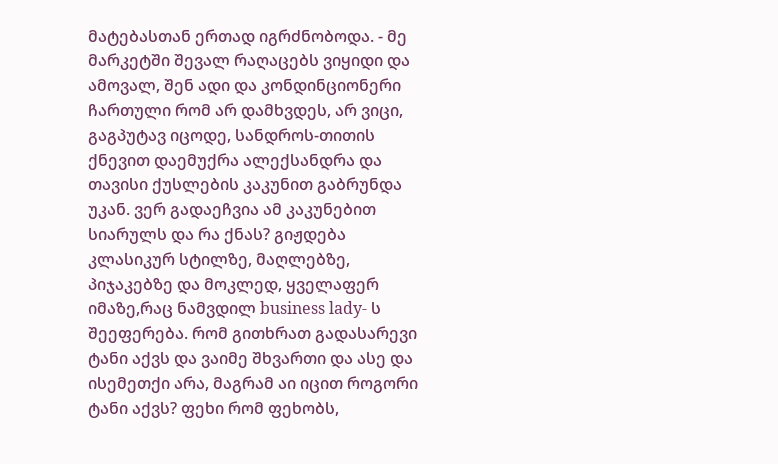მატებასთან ერთად იგრძნობოდა. - მე მარკეტში შევალ რაღაცებს ვიყიდი და ამოვალ, შენ ადი და კონდინციონერი ჩართული რომ არ დამხვდეს, არ ვიცი, გაგპუტავ იცოდე, სანდროს-თითის ქნევით დაემუქრა ალექსანდრა და თავისი ქუსლების კაკუნით გაბრუნდა უკან. ვერ გადაეჩვია ამ კაკუნებით სიარულს და რა ქნას? გიჟდება კლასიკურ სტილზე, მაღლებზე, პიჯაკებზე და მოკლედ, ყველაფერ იმაზე,რაც ნამვდილ business lady- ს შეეფერება. რომ გითხრათ გადასარევი ტანი აქვს და ვაიმე შხვართი და ასე და ისემეთქი არა, მაგრამ აი იცით როგორი ტანი აქვს? ფეხი რომ ფეხობს,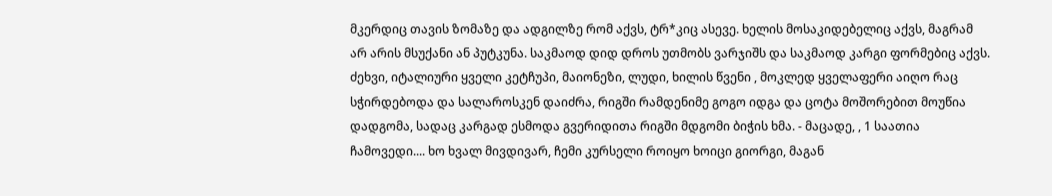მკერდიც თავის ზომაზე და ადგილზე რომ აქვს, ტრ*კიც ასევე. ხელის მოსაკიდებელიც აქვს, მაგრამ არ არის მსუქანი ან პუტკუნა. საკმაოდ დიდ დროს უთმობს ვარჯიშს და საკმაოდ კარგი ფორმებიც აქვს. ძეხვი, იტალიური ყველი კეტჩუპი, მაიონეზი, ლუდი, ხილის წვენი , მოკლედ ყველაფერი აიღო რაც სჭირდებოდა და სალაროსკენ დაიძრა, რიგში რამდენიმე გოგო იდგა და ცოტა მოშორებით მოუწია დადგომა, სადაც კარგად ესმოდა გვერიდითა რიგში მდგომი ბიჭის ხმა. - მაცადე, , 1 საათია ჩამოვედი.... ხო ხვალ მივდივარ, ჩემი კურსელი როიყო ხოიცი გიორგი, მაგან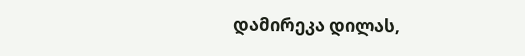დამირეკა დილას,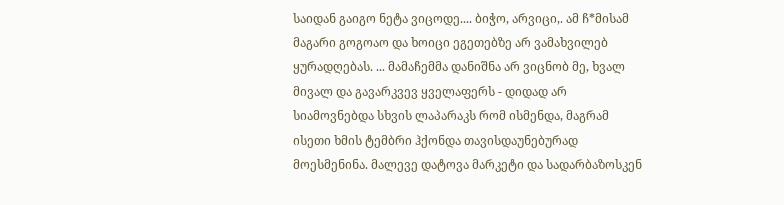საიდან გაიგო ნეტა ვიცოდე.... ბიჭო, არვიცი,. ამ ჩ*მისამ მაგარი გოგოაო და ხოიცი ეგეთებზე არ ვამახვილებ ყურადღებას. ... მამაჩემმა დანიშნა არ ვიცნობ მე, ხვალ მივალ და გავარკვევ ყველაფერს - დიდად არ სიამოვნებდა სხვის ლაპარაკს რომ ისმენდა, მაგრამ ისეთი ხმის ტემბრი ჰქონდა თავისდაუნებურად მოესმენინა. მალევე დატოვა მარკეტი და სადარბაზოსკენ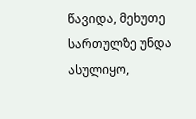წავიდა, მეხუთე სართულზე უნდა ასულიყო,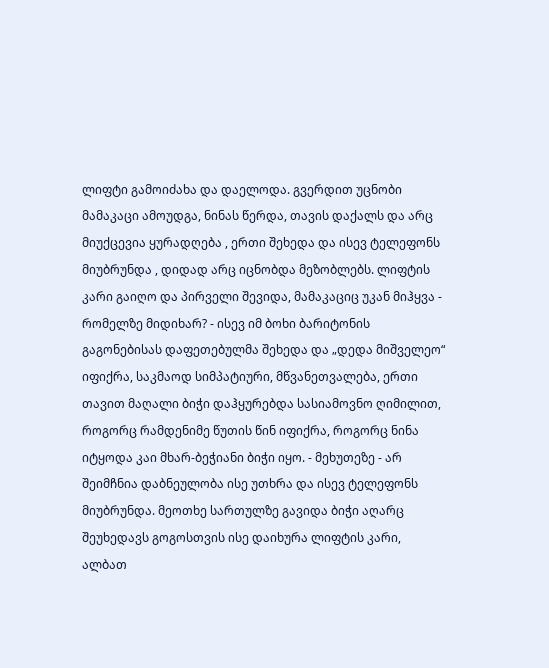ლიფტი გამოიძახა და დაელოდა. გვერდით უცნობი მამაკაცი ამოუდგა, ნინას წერდა, თავის დაქალს და არც მიუქცევია ყურადღება , ერთი შეხედა და ისევ ტელეფონს მიუბრუნდა , დიდად არც იცნობდა მეზობლებს. ლიფტის კარი გაიღო და პირველი შევიდა, მამაკაციც უკან მიჰყვა - რომელზე მიდიხარ? - ისევ იმ ბოხი ბარიტონის გაგონებისას დაფეთებულმა შეხედა და „დედა მიშველეო“ იფიქრა, საკმაოდ სიმპატიური, მწვანეთვალება, ერთი თავით მაღალი ბიჭი დაჰყურებდა სასიამოვნო ღიმილით, როგორც რამდენიმე წუთის წინ იფიქრა, როგორც ნინა იტყოდა კაი მხარ-ბეჭიანი ბიჭი იყო. - მეხუთეზე - არ შეიმჩნია დაბნეულობა ისე უთხრა და ისევ ტელეფონს მიუბრუნდა. მეოთხე სართულზე გავიდა ბიჭი აღარც შეუხედავს გოგოსთვის ისე დაიხურა ლიფტის კარი, ალბათ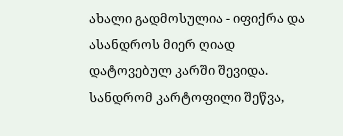ახალი გადმოსულია - იფიქრა და ასანდროს მიერ ღიად დატოვებულ კარში შევიდა. სანდრომ კარტოფილი შეწვა,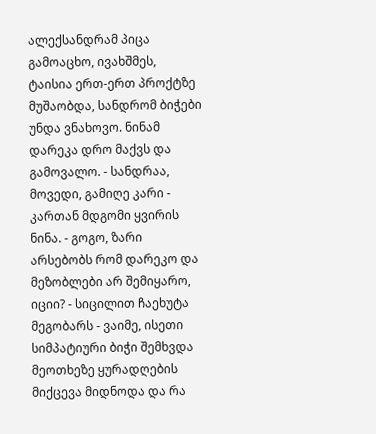ალექსანდრამ პიცა გამოაცხო, ივახშმეს, ტაისია ერთ-ერთ პროქტზე მუშაობდა, სანდრომ ბიჭები უნდა ვნახოვო. ნინამ დარეკა დრო მაქვს და გამოვალო. - სანდრაა, მოვედი, გამიღე კარი - კართან მდგომი ყვირის ნინა. - გოგო, ზარი არსებობს რომ დარეკო და მეზობლები არ შემიყარო, იციი? - სიცილით ჩაეხუტა მეგობარს - ვაიმე, ისეთი სიმპატიური ბიჭი შემხვდა მეოთხეზე ყურადღების მიქცევა მიდნოდა და რა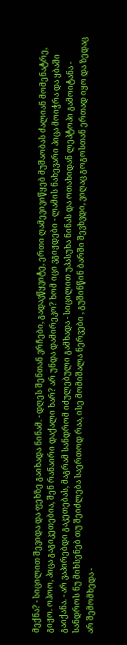მექნა? - სიცილით შევიდა და ფეხზე გაიხადა ნინამ. - დღეს შენთან ვრჩები, გადავწყვიტე, ერთი ღამევივიწყებ მუშაობას ძალიან მომენატრე, გიჟო. ოჰოო, პიცა გაგიკეთებია, შენ რანაირი დაქალი ხარ? არ უნდა დამირეკო? ხომ იცი ვგიჟდები - ლამის ნახევარი პიცა მოიჭრა და ყბაში გაიქანა. - არ ვაპირებდი გაკეთებას, მაგრამ სანდრომ იძულებული გამხადა - სიცილით უპასუხა ნინას და ოთახიდან ლეპტოპი გამოიტანა - სანდროს ნუ მიხსენებ თუ შეიძლება საერთოდ რაა, ისე მომიშალა ნერვები , გუშინწინ ბარში შევხვდი, ვიღაც გოგოსთან ერთად იყო და ზედაც არ შემომხედა -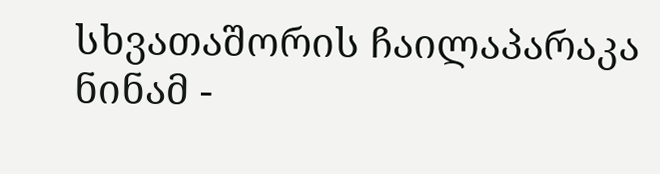სხვათაშორის ჩაილაპარაკა ნინამ -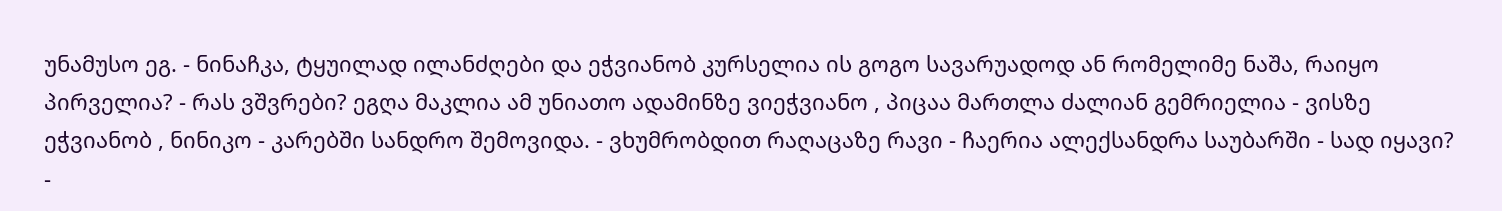უნამუსო ეგ. - ნინაჩკა, ტყუილად ილანძღები და ეჭვიანობ კურსელია ის გოგო სავარუადოდ ან რომელიმე ნაშა, რაიყო პირველია? - რას ვშვრები? ეგღა მაკლია ამ უნიათო ადამინზე ვიეჭვიანო , პიცაა მართლა ძალიან გემრიელია - ვისზე ეჭვიანობ , ნინიკო - კარებში სანდრო შემოვიდა. - ვხუმრობდით რაღაცაზე რავი - ჩაერია ალექსანდრა საუბარში - სად იყავი? -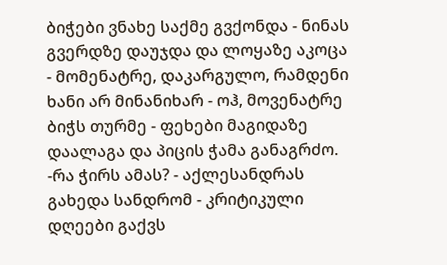ბიჭები ვნახე საქმე გვქონდა - ნინას გვერდზე დაუჯდა და ლოყაზე აკოცა - მომენატრე, დაკარგულო, რამდენი ხანი არ მინანიხარ - ოჰ, მოვენატრე ბიჭს თურმე - ფეხები მაგიდაზე დაალაგა და პიცის ჭამა განაგრძო. -რა ჭირს ამას? - აქლესანდრას გახედა სანდრომ - კრიტიკული დღეები გაქვს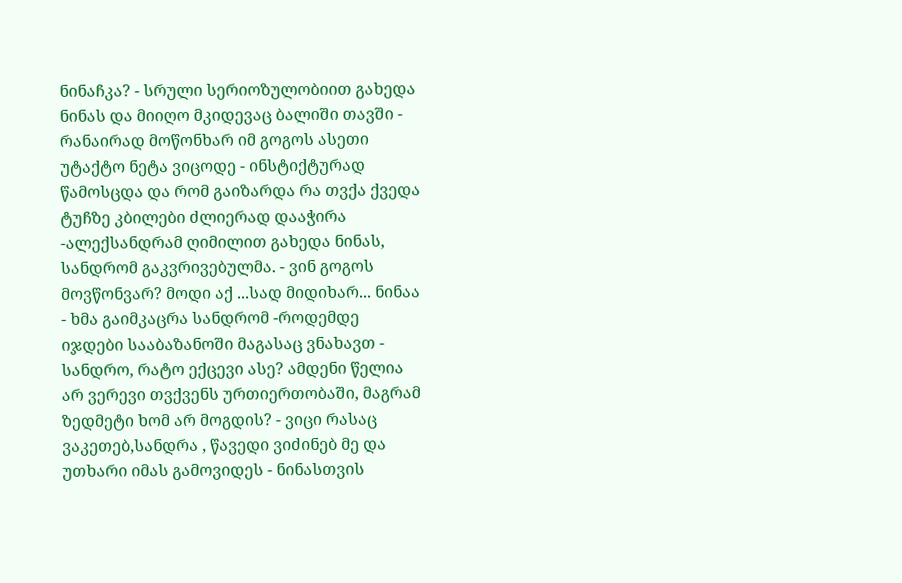ნინაჩკა? - სრული სერიოზულობიით გახედა ნინას და მიიღო მკიდევაც ბალიში თავში - რანაირად მოწონხარ იმ გოგოს ასეთი უტაქტო ნეტა ვიცოდე - ინსტიქტურად წამოსცდა და რომ გაიზარდა რა თვქა ქვედა ტუჩზე კბილები ძლიერად დააჭირა -ალექსანდრამ ღიმილით გახედა ნინას, სანდრომ გაკვრივებულმა. - ვინ გოგოს მოვწონვარ? მოდი აქ ...სად მიდიხარ... ნინაა - ხმა გაიმკაცრა სანდრომ -როდემდე იჯდები სააბაზანოში მაგასაც ვნახავთ - სანდრო, რატო ექცევი ასე? ამდენი წელია არ ვერევი თვქვენს ურთიერთობაში, მაგრამ ზედმეტი ხომ არ მოგდის? - ვიცი რასაც ვაკეთებ,სანდრა , წავედი ვიძინებ მე და უთხარი იმას გამოვიდეს - ნინასთვის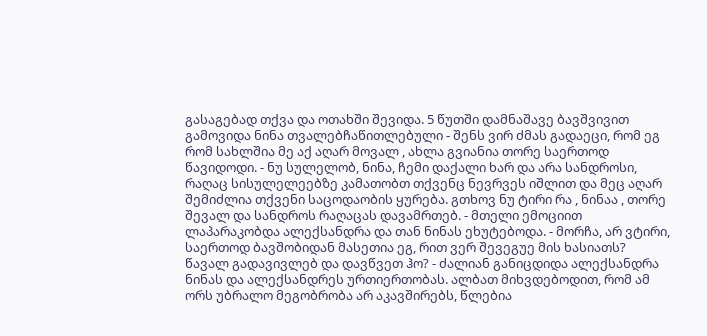გასაგებად თქვა და ოთახში შევიდა. 5 წუთში დამნაშავე ბავშვივით გამოვიდა ნინა თვალებჩაწითლებული - შენს ვირ ძმას გადაეცი, რომ ეგ რომ სახლშია მე აქ აღარ მოვალ , ახლა გვიანია თორე საერთოდ წავიდოდი. - ნუ სულელობ, ნინა, ჩემი დაქალი ხარ და არა სანდროსი, რაღაც სისულელეებზე კამათობთ თქვენც ნევრვეს იშლით და მეც აღარ შემიძლია თქვენი საცოდაობის ყურება. გთხოვ ნუ ტირი რა , ნინაა , თორე შევალ და სანდროს რაღაცას დავამრთებ. - მთელი ემოციით ლაპარაკობდა ალექსანდრა და თან ნინას ეხუტებოდა. - მორჩა, არ ვტირი, საერთოდ ბავშობიდან მასეთია ეგ, რით ვერ შევეგუე მის ხასიათს? წავალ გადავივლებ და დავწვეთ ჰო? - ძალიან განიცდიდა ალექსანდრა ნინას და ალექსანდრეს ურთიერთობას. ალბათ მიხვდებოდით, რომ ამ ორს უბრალო მეგობრობა არ აკავშირებს, წლებია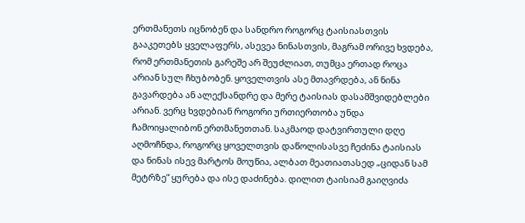ერთმანეთს იცნობენ და სანდრო როგორც ტაისიასთვის გააკეთებს ყველაფერს, ასევეა ნინასთვის, მაგრამ ორივე ხვდება, რომ ერთმანეთის გარეშე არ შეუძლიათ, თუმცა ერთად როცა არიან სულ ჩხუბობენ. ყოველთვის ასე მთავრდება, ან ნინა გავარდება ან ალექსანდრე და მერე ტაისიას დასამშვიდებლები არიან. ვერც ხვდებიან როგორი ურთიერთობა უნდა ჩამოიყალიბონ ერთმანეთთან. საკმაოდ დატვირთული დღე აღმოჩნდა, როგორც ყოველთვის დაწოლისასვე ჩეძინა ტაისიას და ნინას ისევ მარტოს მოუწია, ალბათ მეათიათასედ „ციდან სამ მეტრზე“ ყურება და ისე დაძინება. დილით ტაისიამ გაიღვიძა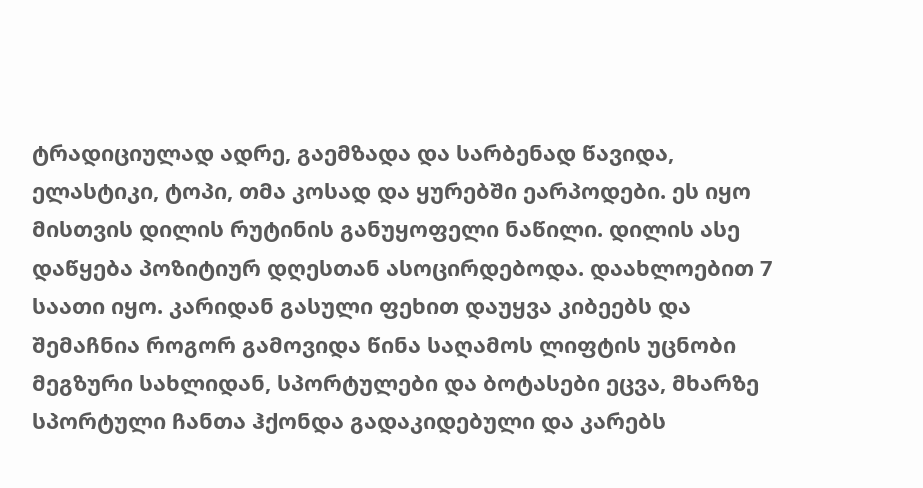ტრადიციულად ადრე, გაემზადა და სარბენად წავიდა, ელასტიკი, ტოპი, თმა კოსად და ყურებში ეარპოდები. ეს იყო მისთვის დილის რუტინის განუყოფელი ნაწილი. დილის ასე დაწყება პოზიტიურ დღესთან ასოცირდებოდა. დაახლოებით 7 საათი იყო. კარიდან გასული ფეხით დაუყვა კიბეებს და შემაჩნია როგორ გამოვიდა წინა საღამოს ლიფტის უცნობი მეგზური სახლიდან, სპორტულები და ბოტასები ეცვა, მხარზე სპორტული ჩანთა ჰქონდა გადაკიდებული და კარებს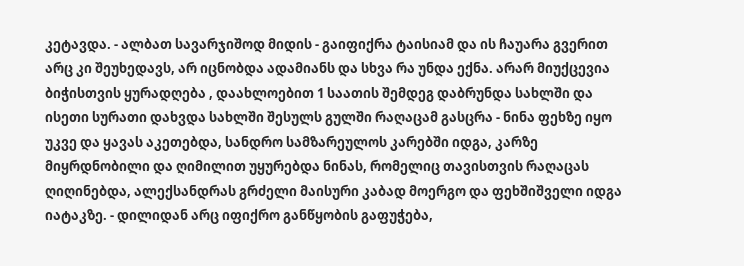კეტავდა. - ალბათ სავარჯიშოდ მიდის - გაიფიქრა ტაისიამ და ის ჩაუარა გვერით არც კი შეუხედავს, არ იცნობდა ადამიანს და სხვა რა უნდა ექნა. არარ მიუქცევია ბიჭისთვის ყურადღება , დაახლოებით 1 საათის შემდეგ დაბრუნდა სახლში და ისეთი სურათი დახვდა სახლში შესულს გულში რაღაცამ გასცრა - ნინა ფეხზე იყო უკვე და ყავას აკეთებდა, სანდრო სამზარეულოს კარებში იდგა, კარზე მიყრდნობილი და ღიმილით უყურებდა ნინას, რომელიც თავისთვის რაღაცას ღიღინებდა, ალექსანდრას გრძელი მაისური კაბად მოერგო და ფეხშიშველი იდგა იატაკზე. - დილიდან არც იფიქრო განწყობის გაფუჭება,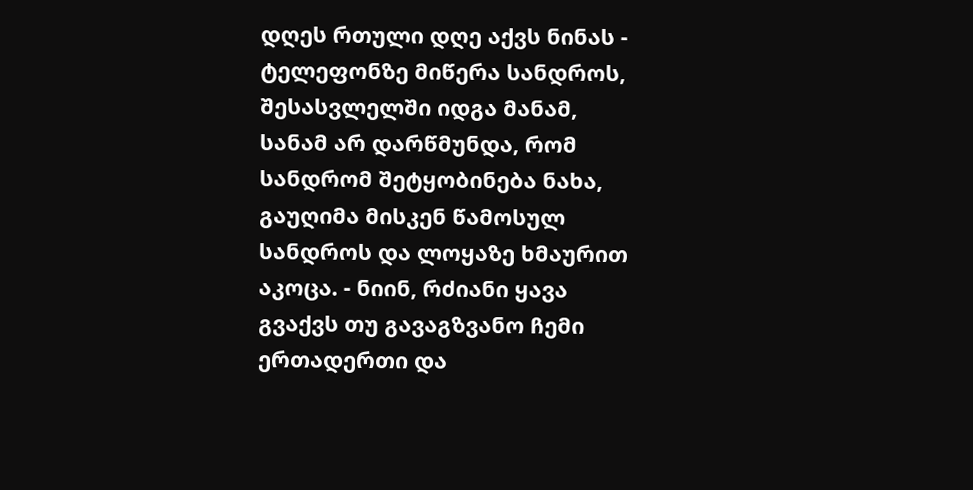დღეს რთული დღე აქვს ნინას - ტელეფონზე მიწერა სანდროს, შესასვლელში იდგა მანამ, სანამ არ დარწმუნდა, რომ სანდრომ შეტყობინება ნახა, გაუღიმა მისკენ წამოსულ სანდროს და ლოყაზე ხმაურით აკოცა. - ნიინ, რძიანი ყავა გვაქვს თუ გავაგზვანო ჩემი ერთადერთი და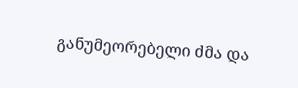განუმეორებელი ძმა და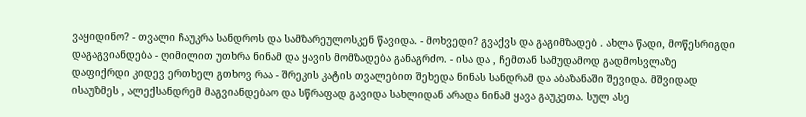ვაყიდინო? - თვალი ჩაუკრა სანდროს და სამზარეულოსკენ წავიდა. - მოხვედი? გვაქვს და გაგიმზადებ . ახლა წადი, მოწესრიგდი დაგაგვიანდება - ღიმილით უთხრა ნინამ და ყავის მომზადება განაგრძო. - ისა და , ჩემთან სამუდამოდ გადმოსვლაზე დაფიქრდი კიდევ ერთხელ გთხოვ რაა - შრეკის კატის თვალებით შეხედა ნინას სანდრამ და აბაზანაში შევიდა. მშვიდად ისაუზმეს , ალექსანდრემ მაგვიანდებაო და სწრაფად გავიდა სახლიდან არადა ნინამ ყავა გაუკეთა. სულ ასე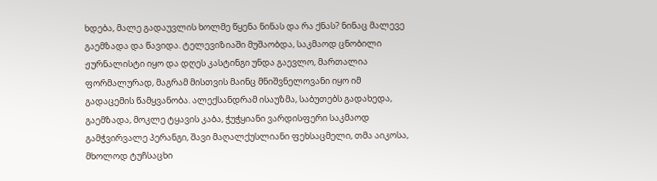ხდება, მალე გადაუვლის ხოლმე წყენა ნინას და რა ქნას? ნინაც მალევე გაემზადა და წავიდა. ტელევიზიაში მუშაობდა, საკმაოდ ცნობილი ჟურნალისტი იყო და დღეს კასტინგი უნდა გაევლო, მართალია ფორმალურად, მაგრამ მისთვის მაინც მნიშვნელოვანი იყო იმ გადაცემის წამყვანობა. ალექსანდრამ ისაუზმა, საბუთებს გადახედა, გაემზადა, მოკლე ტყავის კაბა, ჭუჭყიანი ვარდისფერი საკმაოდ გამჭვირვალე პერანგი, შავი მაღალქუსლიანი ფეხსაცმელი, თმა აიკოსა, მხოლოდ ტუჩსაცხი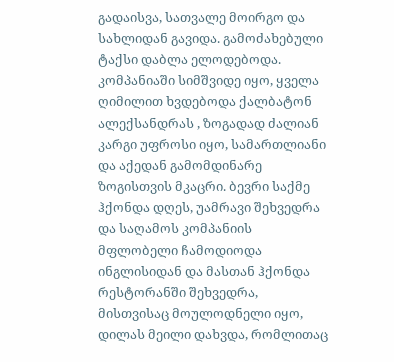გადაისვა, სათვალე მოირგო და სახლიდან გავიდა. გამოძახებული ტაქსი დაბლა ელოდებოდა. კომპანიაში სიმშვიდე იყო, ყველა ღიმილით ხვდებოდა ქალბატონ ალექსანდრას , ზოგადად ძალიან კარგი უფროსი იყო, სამართლიანი და აქედან გამომდინარე ზოგისთვის მკაცრი. ბევრი საქმე ჰქონდა დღეს, უამრავი შეხვედრა და საღამოს კომპანიის მფლობელი ჩამოდიოდა ინგლისიდან და მასთან ჰქონდა რესტორანში შეხვედრა, მისთვისაც მოულოდნელი იყო, დილას მეილი დახვდა, რომლითაც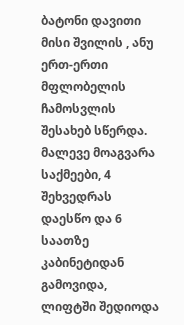ბატონი დავითი მისი შვილის , ანუ ერთ-ერთი მფლობელის ჩამოსვლის შესახებ სწერდა. მალევე მოაგვარა საქმეები, 4 შეხვედრას დაესწო და 6 საათზე კაბინეტიდან გამოვიდა, ლიფტში შედიოდა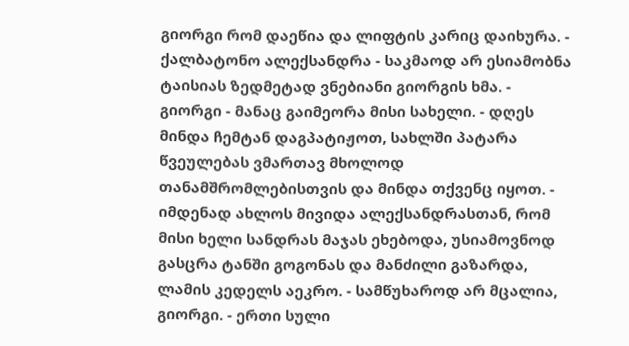გიორგი რომ დაეწია და ლიფტის კარიც დაიხურა. - ქალბატონო ალექსანდრა - საკმაოდ არ ესიამობნა ტაისიას ზედმეტად ვნებიანი გიორგის ხმა. - გიორგი - მანაც გაიმეორა მისი სახელი. - დღეს მინდა ჩემტან დაგპატიჟოთ, სახლში პატარა წვეულებას ვმართავ მხოლოდ თანამშრომლებისთვის და მინდა თქვენც იყოთ. - იმდენად ახლოს მივიდა ალექსანდრასთან, რომ მისი ხელი სანდრას მაჯას ეხებოდა, უსიამოვნოდ გასცრა ტანში გოგონას და მანძილი გაზარდა, ლამის კედელს აეკრო. - სამწუხაროდ არ მცალია, გიორგი. - ერთი სული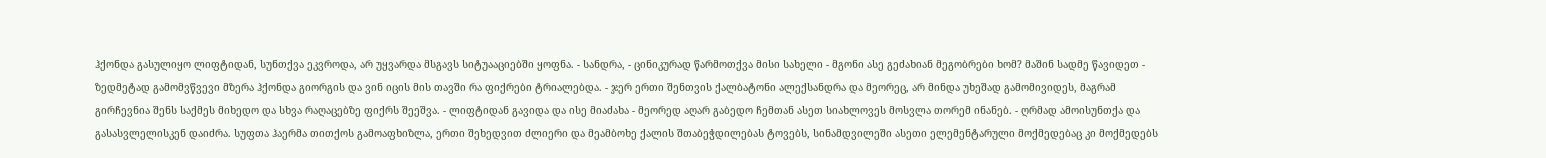ჰქონდა გასულიყო ლიფტიდან, სუნთქვა ეკვროდა, არ უყვარდა მსგავს სიტუააციებში ყოფნა. - სანდრა, - ცინიკურად წარმოთქვა მისი სახელი - მგონი ასე გეძახიან მეგობრები ხომ? მაშინ სადმე წავიდეთ - ზედმეტად გამომვწვევი მზერა ჰქონდა გიორგის და ვინ იცის მის თავში რა ფიქრები ტრიალებდა. - ჯერ ერთი შენთვის ქალბატონი ალექსანდრა და მეორეც, არ მინდა უხეშად გამომივიდეს, მაგრამ გირჩევნია შენს საქმეს მიხედო და სხვა რაღაცებზე ფიქრს შეეშვა. - ლიფტიდან გავიდა და ისე მიაძახა - მეორედ აღარ გაბედო ჩემთან ასეთ სიახლოვეს მოსვლა თორემ ინანებ. - ღრმად ამოისუნთქა და გასასვლელისკენ დაიძრა. სუფთა ჰაერმა თითქოს გამოაფხიზლა, ერთი შეხედვით ძლიერი და მეამბოხე ქალის შთაბეჭდილებას ტოვებს, სინამდვილეში ასეთი ელემენტარული მოქმედებაც კი მოქმედებს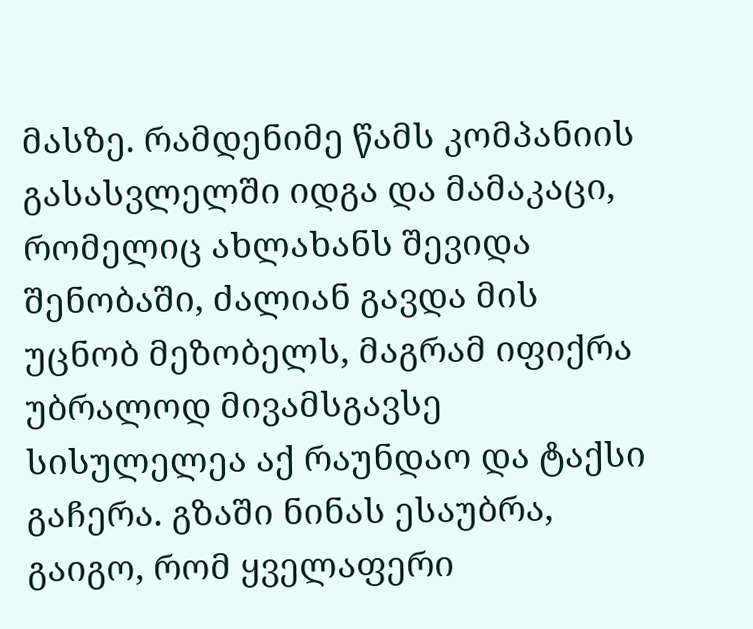მასზე. რამდენიმე წამს კომპანიის გასასვლელში იდგა და მამაკაცი, რომელიც ახლახანს შევიდა შენობაში, ძალიან გავდა მის უცნობ მეზობელს, მაგრამ იფიქრა უბრალოდ მივამსგავსე სისულელეა აქ რაუნდაო და ტაქსი გაჩერა. გზაში ნინას ესაუბრა, გაიგო, რომ ყველაფერი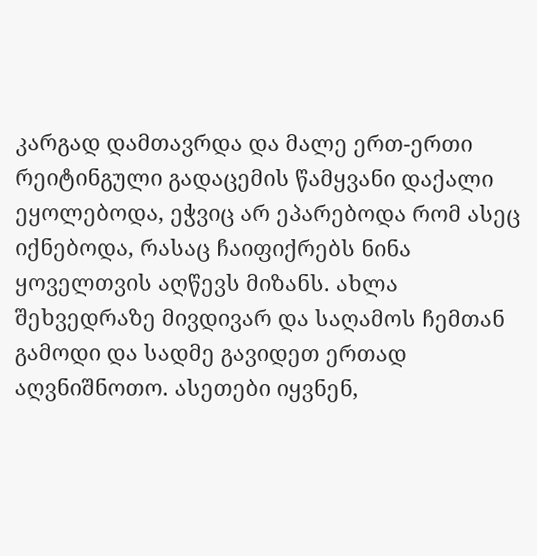კარგად დამთავრდა და მალე ერთ-ერთი რეიტინგული გადაცემის წამყვანი დაქალი ეყოლებოდა, ეჭვიც არ ეპარებოდა რომ ასეც იქნებოდა, რასაც ჩაიფიქრებს ნინა ყოველთვის აღწევს მიზანს. ახლა შეხვედრაზე მივდივარ და საღამოს ჩემთან გამოდი და სადმე გავიდეთ ერთად აღვნიშნოთო. ასეთები იყვნენ,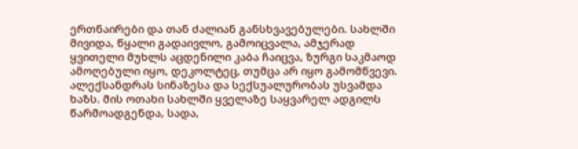ერთნაირები და თან ძალიან განსხვავებულები. სახლში მივიდა, წყალი გადაივლო, გამოიცვალა, ამჯერად ყვითელი მუხლს აცდენილი კაბა ჩაიცვა, ზურგი საკმაოდ ამოღებული იყო, დეკოლტეც, თუმცა არ იყო გამომწვევი. ალექსანდრას სინაზესა და სექსუალურობას უსვამდა ხაზს. მის ოთახი სახლში ყველაზე საყვარელ ადგილს წარმოადგენდა, სადა,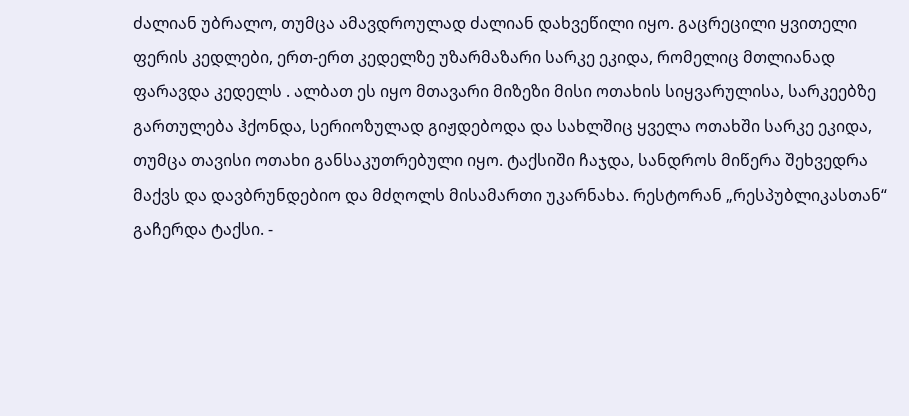ძალიან უბრალო, თუმცა ამავდროულად ძალიან დახვეწილი იყო. გაცრეცილი ყვითელი ფერის კედლები, ერთ-ერთ კედელზე უზარმაზარი სარკე ეკიდა, რომელიც მთლიანად ფარავდა კედელს . ალბათ ეს იყო მთავარი მიზეზი მისი ოთახის სიყვარულისა, სარკეებზე გართულება ჰქონდა, სერიოზულად გიჟდებოდა და სახლშიც ყველა ოთახში სარკე ეკიდა, თუმცა თავისი ოთახი განსაკუთრებული იყო. ტაქსიში ჩაჯდა, სანდროს მიწერა შეხვედრა მაქვს და დავბრუნდებიო და მძღოლს მისამართი უკარნახა. რესტორან „რესპუბლიკასთან“ გაჩერდა ტაქსი. -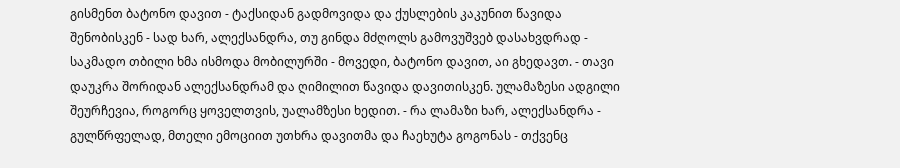გისმენთ ბატონო დავით - ტაქსიდან გადმოვიდა და ქუსლების კაკუნით წავიდა შენობისკენ - სად ხარ, ალექსანდრა, თუ გინდა მძღოლს გამოვუშვებ დასახვდრად - საკმადო თბილი ხმა ისმოდა მობილურში - მოვედი, ბატონო დავით, აი გხედავთ. - თავი დაუკრა შორიდან ალექსანდრამ და ღიმილით წავიდა დავითისკენ. ულამაზესი ადგილი შეურჩევია, როგორც ყოველთვის, უალამზესი ხედით. - რა ლამაზი ხარ, ალექსანდრა - გულწრფელად, მთელი ემოციით უთხრა დავითმა და ჩაეხუტა გოგონას - თქვენც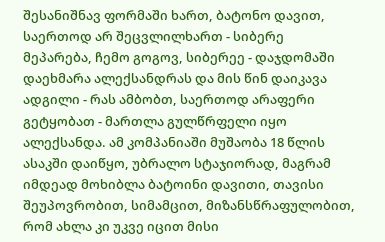შესანიშნავ ფორმაში ხართ, ბატონო დავით, საერთოდ არ შეცვლილხართ - სიბერე მეპარება, ჩემო გოგოვ, სიბერეე - დაჯდომაში დაეხმარა ალექსანდრას და მის წინ დაიკავა ადგილი - რას ამბობთ, საერთოდ არაფერი გეტყობათ - მართლა გულწრფელი იყო ალექსანდა. ამ კომპანიაში მუშაობა 18 წლის ასაკში დაიწყო, უბრალო სტაჯიორად, მაგრამ იმდეად მოხიბლა ბატოინი დავითი, თავისი შეუპოვრობით, სიმამცით, მიზანსწრაფულობით, რომ ახლა კი უკვე იცით მისი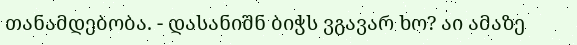თანამდებობა. - დასანიშნ ბიჭს ვგავარ ხო? აი ამაზე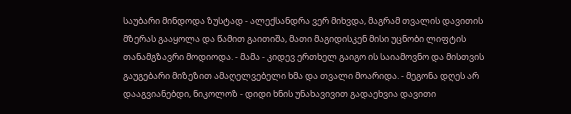საუბარი მინდოდა ზუსტად - ალექსანდრა ვერ მიხვდა, მაგრამ თვალის დავითის მზერას გააყოლა და წამით გაითიშა, მათი მაგიდისკენ მისი უცნობი ლიფტის თანამგზავრი მოდიოდა. - მამა - კიდევ ერთხელ გაიგო ის საიამოვნო და მისთვის გაუგებარი მიზეზით ამაღელვებელი ხმა და თვალი მოარიდა. - მეგონა დღეს არ დააგვიანებდი, ნიკოლოზ - დიდი ხნის უნახავივით გადაეხვია დავითი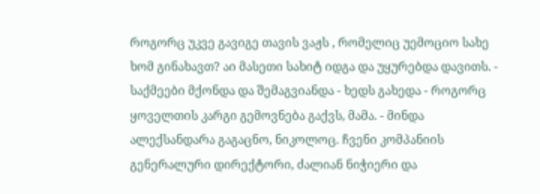როგორც უკვე გავიგე თავის ვაჟს , რომელიც უემოციო სახე ხომ გინახავთ? აი მასეთი სახიტ იდგა და უყურებდა დავითს. - საქმეები მქონდა და შემაგვიანდა - ხედს გახედა - როგორც ყოველთის კარგი გემოვნება გაქვს, მამა. - მინდა ალექსანდარა გაგაცნო, ნიკოლოც. ჩვენი კომპანიის გენერალური დირექტორი, ძალიან ნიჭიერი და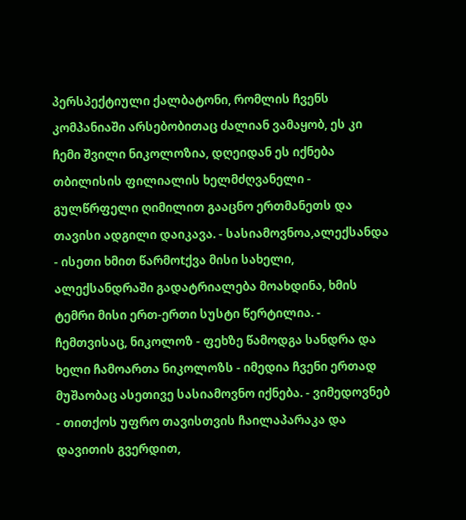პერსპექტიული ქალბატონი, რომლის ჩვენს კომპანიაში არსებობითაც ძალიან ვამაყობ, ეს კი ჩემი შვილი ნიკოლოზია, დღეიდან ეს იქნება თბილისის ფილიალის ხელმძღვანელი - გულწრფელი ღიმილით გააცნო ერთმანეთს და თავისი ადგილი დაიკავა. - სასიამოვნოა,ალექსანდა - ისეთი ხმით წარმოtქვა მისი სახელი, ალექსანდრაში გადატრიალება მოახდინა, ხმის ტემრი მისი ერთ-ერთი სუსტი წერტილია. - ჩემთვისაც, ნიკოლოზ - ფეხზე წამოდგა სანდრა და ხელი ჩამოართა ნიკოლოზს - იმედია ჩვენი ერთად მუშაობაც ასეთივე სასიამოვნო იქნება. - ვიმედოვნებ - თითქოს უფრო თავისთვის ჩაილაპარაკა და დავითის გვერდით,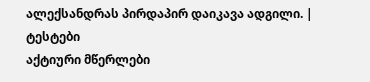ალექსანდრას პირდაპირ დაიკავა ადგილი. |
ტესტები
აქტიური მწერლები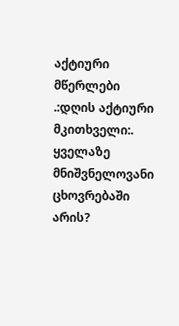აქტიური მწერლები
.:დღის აქტიური მკითხველი:.
ყველაზე მნიშვნელოვანი ცხოვრებაში არის?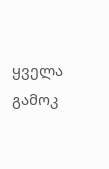ყველა გამოკ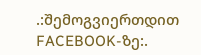.:შემოგვიერთდით FACEBOOK-ზე:.